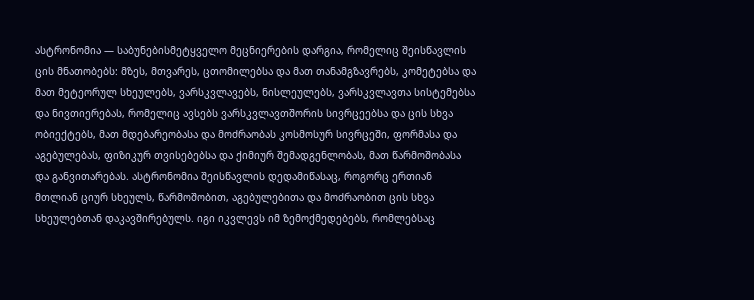ასტრონომია — საბუნებისმეტყველო მეცნიერების დარგია, რომელიც შეისწავლის ცის მნათობებს: მზეს, მთვარეს, ცთომილებსა და მათ თანამგზავრებს, კომეტებსა და მათ მეტეორულ სხეულებს, ვარსკვლავებს, ნისლეულებს, ვარსკვლავთა სისტემებსა და ნივთიერებას, რომელიც ავსებს ვარსკვლავთშორის სივრცეებსა და ცის სხვა ობიექტებს, მათ მდებარეობასა და მოძრაობას კოსმოსურ სივრცეში, ფორმასა და აგებულებას, ფიზიკურ თვისებებსა და ქიმიურ შემადგენლობას, მათ წარმოშობასა და განვითარებას. ასტრონომია შეისწავლის დედამიწასაც, როგორც ერთიან მთლიან ციურ სხეულს, წარმოშობით, აგებულებითა და მოძრაობით ცის სხვა სხეულებთან დაკავშირებულს. იგი იკვლევს იმ ზემოქმედებებს, რომლებსაც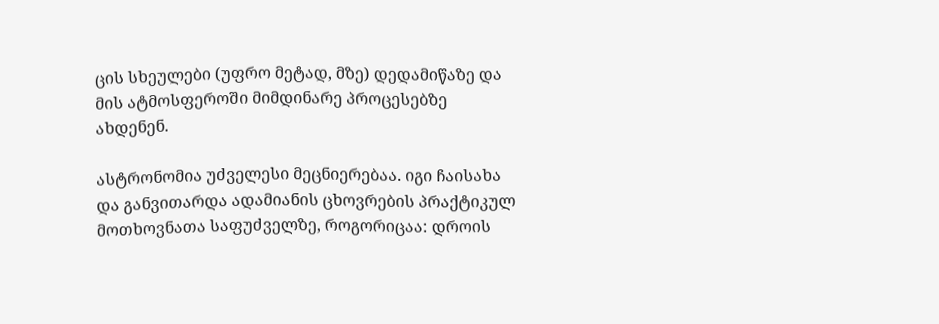ცის სხეულები (უფრო მეტად, მზე) დედამიწაზე და მის ატმოსფეროში მიმდინარე პროცესებზე ახდენენ.

ასტრონომია უძველესი მეცნიერებაა. იგი ჩაისახა და განვითარდა ადამიანის ცხოვრების პრაქტიკულ მოთხოვნათა საფუძველზე, როგორიცაა: დროის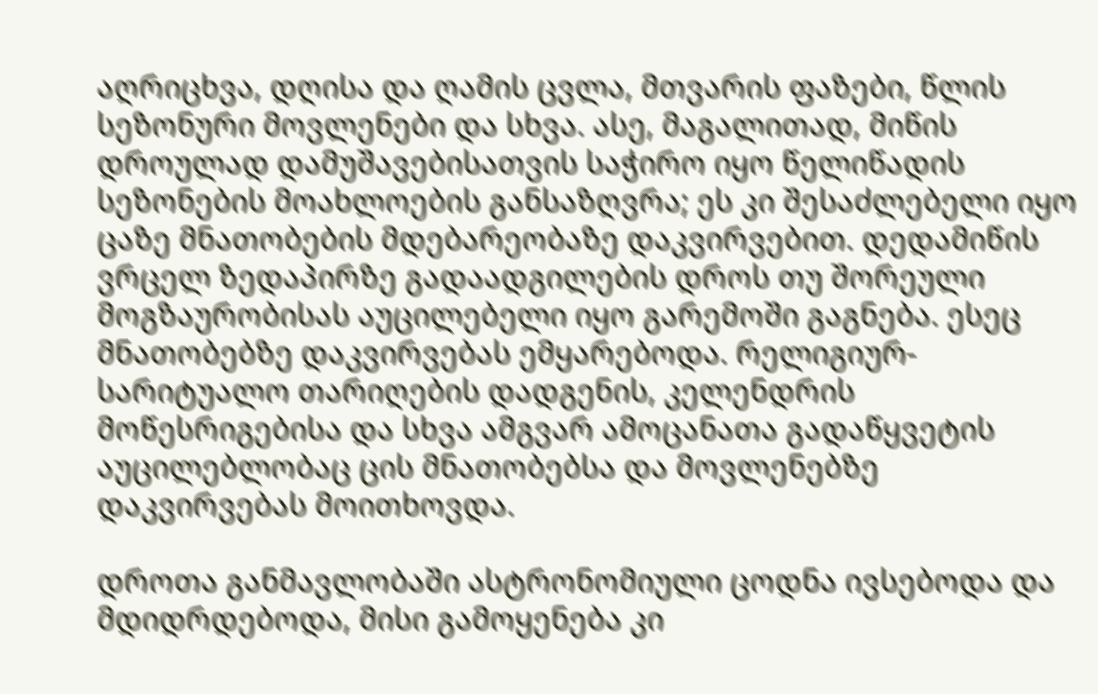აღრიცხვა, დღისა და ღამის ცვლა, მთვარის ფაზები, წლის სეზონური მოვლენები და სხვა. ასე, მაგალითად, მიწის დროულად დამუშავებისათვის საჭირო იყო წელიწადის სეზონების მოახლოების განსაზღვრა; ეს კი შესაძლებელი იყო ცაზე მნათობების მდებარეობაზე დაკვირვებით. დედამიწის ვრცელ ზედაპირზე გადაადგილების დროს თუ შორეული მოგზაურობისას აუცილებელი იყო გარემოში გაგნება. ესეც მნათობებზე დაკვირვებას ემყარებოდა. რელიგიურ-სარიტუალო თარიღების დადგენის, კელენდრის მოწესრიგებისა და სხვა ამგვარ ამოცანათა გადაწყვეტის აუცილებლობაც ცის მნათობებსა და მოვლენებზე დაკვირვებას მოითხოვდა.

დროთა განმავლობაში ასტრონომიული ცოდნა ივსებოდა და მდიდრდებოდა, მისი გამოყენება კი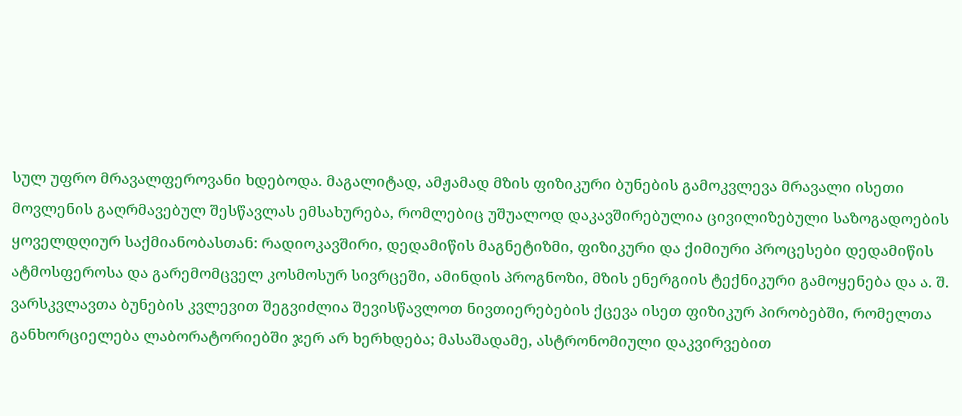სულ უფრო მრავალფეროვანი ხდებოდა. მაგალიტად, ამჟამად მზის ფიზიკური ბუნების გამოკვლევა მრავალი ისეთი მოვლენის გაღრმავებულ შესწავლას ემსახურება, რომლებიც უშუალოდ დაკავშირებულია ცივილიზებული საზოგადოების ყოველდღიურ საქმიანობასთან: რადიოკავშირი, დედამიწის მაგნეტიზმი, ფიზიკური და ქიმიური პროცესები დედამიწის ატმოსფეროსა და გარემომცველ კოსმოსურ სივრცეში, ამინდის პროგნოზი, მზის ენერგიის ტექნიკური გამოყენება და ა. შ. ვარსკვლავთა ბუნების კვლევით შეგვიძლია შევისწავლოთ ნივთიერებების ქცევა ისეთ ფიზიკურ პირობებში, რომელთა განხორციელება ლაბორატორიებში ჯერ არ ხერხდება; მასაშადამე, ასტრონომიული დაკვირვებით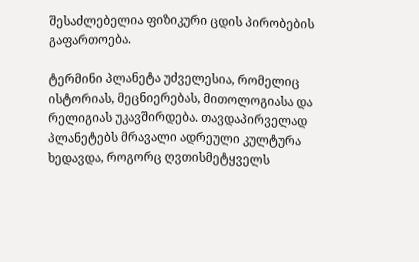შესაძლებელია ფიზიკური ცდის პირობების გაფართოება.

ტერმინი პლანეტა უძველესია, რომელიც ისტორიას, მეცნიერებას, მითოლოგიასა და რელიგიას უკავშირდება. თავდაპირველად პლანეტებს მრავალი ადრეული კულტურა ხედავდა, როგორც ღვთისმეტყველს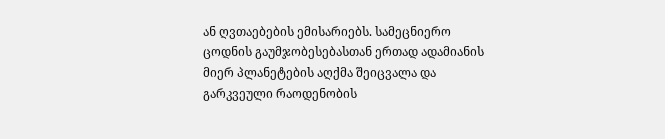ან ღვთაებების ემისარიებს. სამეცნიერო ცოდნის გაუმჯობესებასთან ერთად ადამიანის მიერ პლანეტების აღქმა შეიცვალა და გარკვეული რაოდენობის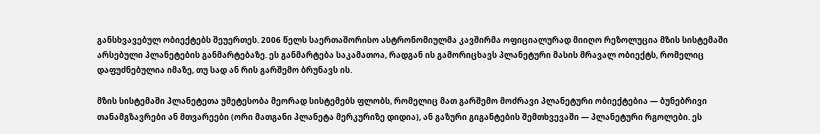განსხვავებულ ობიექტებს შეუერთეს. 2006 წელს საერთაშორისო ასტრონომიულმა კავშირმა ოფიციალურად მიიღო რეზოლუცია მზის სისტემაში არსებული პლანეტების განმარტებაზე. ეს განმარტება საკამათოა, რადგან ის გამორიცხავს პლანეტური მასის მრავალ ობიექტს, რომელიც დაფუძნებულია იმაზე, თუ სად ან რის გარშემო ბრუნავს ის.

მზის სისტემაში პლანეტეთა უმეტესობა მეორად სისტემებს ფლობს, რომელიც მათ გარშემო მოძრავი პლანეტური ობიექტებია — ბუნებრივი თანამგზავრები ან მთვარეები (ორი მათგანი პლანეტა მერკურიზე დიდია), ან გაზური გიგანტების შემთხვევაში — პლანეტური რგოლები. ეს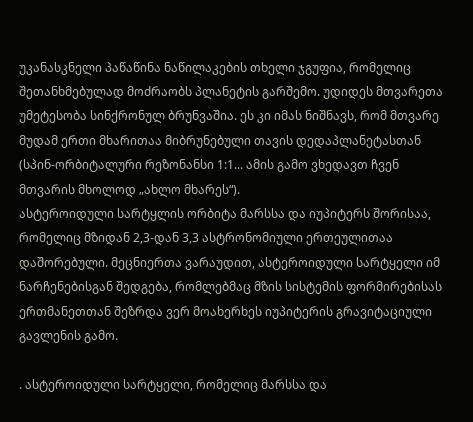უკანასკნელი პაწაწინა ნაწილაკების თხელი ჯგუფია, რომელიც შეთანხმებულად მოძრაობს პლანეტის გარშემო. უდიდეს მთვარეთა უმეტესობა სინქრონულ ბრუნვაშია. ეს კი იმას ნიშნავს, რომ მთვარე მუდამ ერთი მხარითაა მიბრუნებული თავის დედაპლანეტასთან (სპინ-ორბიტალური რეზონანსი 1:1... ამის გამო ვხედავთ ჩვენ მთვარის მხოლოდ „ახლო მხარეს“).
ასტეროიდული სარტყლის ორბიტა მარსსა და იუპიტერს შორისაა, რომელიც მზიდან 2,3-დან 3,3 ასტრონომიული ერთეულითაა დაშორებული. მეცნიერთა ვარაუდით, ასტეროიდული სარტყელი იმ ნარჩენებისგან შედგება, რომლებმაც მზის სისტემის ფორმირებისას ერთმანეთთან შეზრდა ვერ მოახერხეს იუპიტერის გრავიტაციული გავლენის გამო.

. ასტეროიდული სარტყელი, რომელიც მარსსა და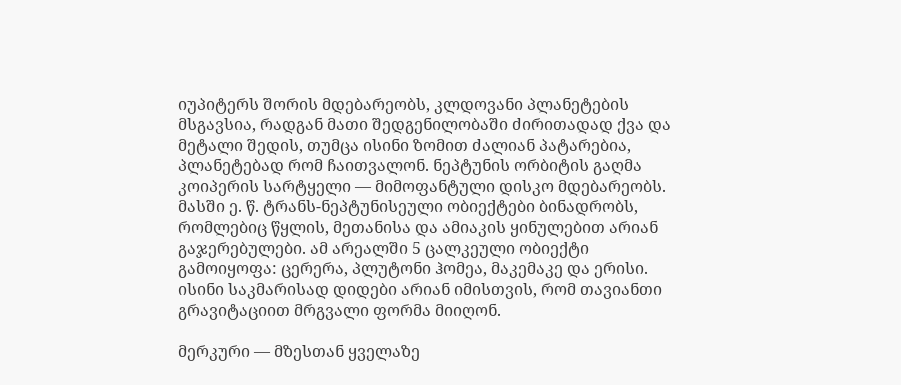იუპიტერს შორის მდებარეობს, კლდოვანი პლანეტების მსგავსია, რადგან მათი შედგენილობაში ძირითადად ქვა და მეტალი შედის, თუმცა ისინი ზომით ძალიან პატარებია, პლანეტებად რომ ჩაითვალონ. ნეპტუნის ორბიტის გაღმა კოიპერის სარტყელი — მიმოფანტული დისკო მდებარეობს. მასში ე. წ. ტრანს-ნეპტუნისეული ობიექტები ბინადრობს, რომლებიც წყლის, მეთანისა და ამიაკის ყინულებით არიან გაჯერებულები. ამ არეალში 5 ცალკეული ობიექტი გამოიყოფა: ცერერა, პლუტონი ჰომეა, მაკემაკე და ერისი. ისინი საკმარისად დიდები არიან იმისთვის, რომ თავიანთი გრავიტაციით მრგვალი ფორმა მიიღონ.

მერკური — მზესთან ყველაზე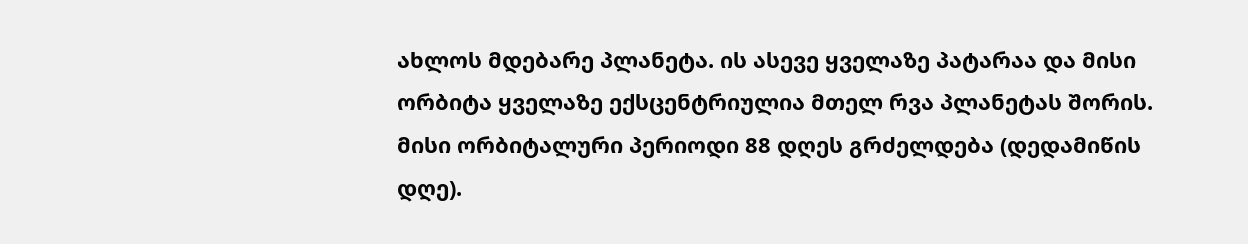ახლოს მდებარე პლანეტა. ის ასევე ყველაზე პატარაა და მისი ორბიტა ყველაზე ექსცენტრიულია მთელ რვა პლანეტას შორის. მისი ორბიტალური პერიოდი 88 დღეს გრძელდება (დედამიწის დღე).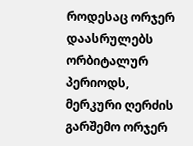როდესაც ორჯერ დაასრულებს ორბიტალურ პერიოდს, მერკური ღერძის გარშემო ორჯერ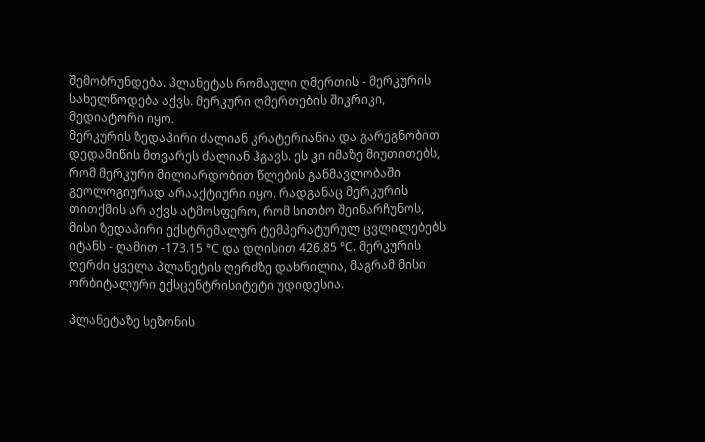შემობრუნდება. პლანეტას რომაული ღმერთის - მერკურის სახელწოდება აქვს. მერკური ღმერთების შიკრიკი, მედიატორი იყო.
მერკურის ზედაპირი ძალიან კრატერიანია და გარეგნობით დედამიწის მთვარეს ძალიან ჰგავს. ეს კი იმაზე მიუთითებს, რომ მერკური მილიარდობით წლების განმავლობაში გეოლოგიურად არააქტიური იყო. რადგანაც მერკურის თითქმის არ აქვს ატმოსფერო, რომ სითბო შეინარჩუნოს, მისი ზედაპირი ექსტრემალურ ტემპერატურულ ცვლილებებს იტანს - ღამით -173.15 °C და დღისით 426.85 °C. მერკურის ღერძი ყველა პლანეტის ღერძზე დახრილია, მაგრამ მისი ორბიტალური ექსცენტრისიტეტი უდიდესია.

პლანეტაზე სეზონის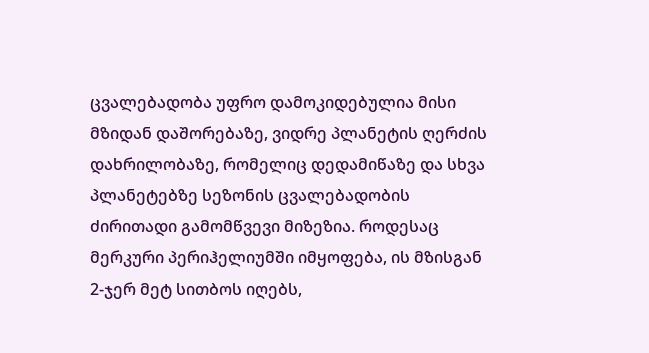ცვალებადობა უფრო დამოკიდებულია მისი მზიდან დაშორებაზე, ვიდრე პლანეტის ღერძის დახრილობაზე, რომელიც დედამიწაზე და სხვა პლანეტებზე სეზონის ცვალებადობის ძირითადი გამომწვევი მიზეზია. როდესაც მერკური პერიჰელიუმში იმყოფება, ის მზისგან 2-ჯერ მეტ სითბოს იღებს,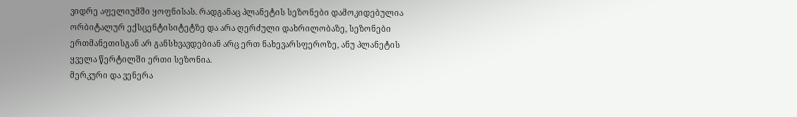ვიდრე აფელიუმში ყოფნისას. რადგანაც პლანეტის სეზონები დამოკიდებულია ორბიტალურ ექსცენტისიტეტზე და არა ღერძული დახრილობაზე, სეზონები ერთმანეთისგან არ განსხვავდებიან არც ერთ ნახევარსფეროზე, ანუ პლანეტის ყველა წერტილში ერთი სეზონია.
მერკური და ვენერა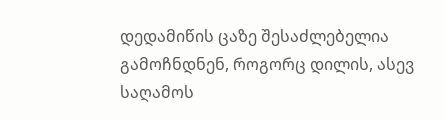დედამიწის ცაზე შესაძლებელია გამოჩნდნენ, როგორც დილის, ასევ საღამოს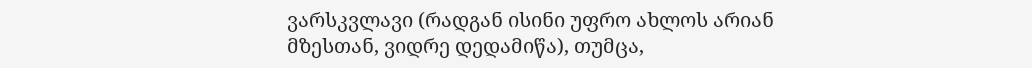ვარსკვლავი (რადგან ისინი უფრო ახლოს არიან მზესთან, ვიდრე დედამიწა), თუმცა,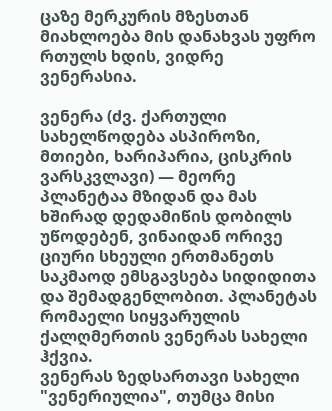ცაზე მერკურის მზესთან მიახლოება მის დანახვას უფრო რთულს ხდის, ვიდრე ვენერასია.

ვენერა (ძვ. ქართული სახელწოდება ასპიროზი, მთიები, ხარიპარია, ცისკრის ვარსკვლავი) — მეორე პლანეტაა მზიდან და მას ხშირად დედამიწის დობილს უწოდებენ, ვინაიდან ორივე ციური სხეული ერთმანეთს საკმაოდ ემსგავსება სიდიდითა და შემადგენლობით. პლანეტას რომაელი სიყვარულის ქალღმერთის ვენერას სახელი ჰქვია.
ვენერას ზედსართავი სახელი "ვენერიულია", თუმცა მისი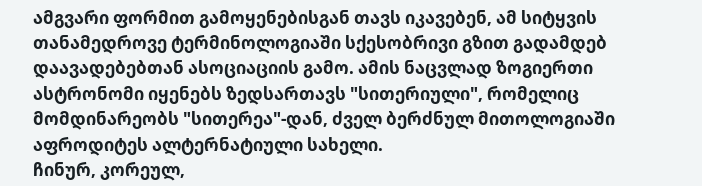ამგვარი ფორმით გამოყენებისგან თავს იკავებენ, ამ სიტყვის თანამედროვე ტერმინოლოგიაში სქესობრივი გზით გადამდებ დაავადებებთან ასოციაციის გამო. ამის ნაცვლად ზოგიერთი ასტრონომი იყენებს ზედსართავს "სითერიული", რომელიც მომდინარეობს "სითერეა"-დან, ძველ ბერძნულ მითოლოგიაში აფროდიტეს ალტერნატიული სახელი.
ჩინურ, კორეულ,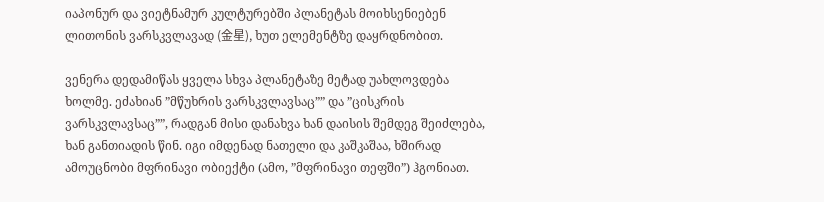იაპონურ და ვიეტნამურ კულტურებში პლანეტას მოიხსენიებენ ლითონის ვარსკვლავად (金星), ხუთ ელემენტზე დაყრდნობით.

ვენერა დედამიწას ყველა სხვა პლანეტაზე მეტად უახლოვდება ხოლმე. ეძახიან ”მწუხრის ვარსკვლავსაც”” და ”ცისკრის ვარსკვლავსაც””, რადგან მისი დანახვა ხან დაისის შემდეგ შეიძლება, ხან განთიადის წინ. იგი იმდენად ნათელი და კაშკაშაა, ხშირად ამოუცნობი მფრინავი ობიექტი (ამო, ”მფრინავი თეფში”) ჰგონიათ.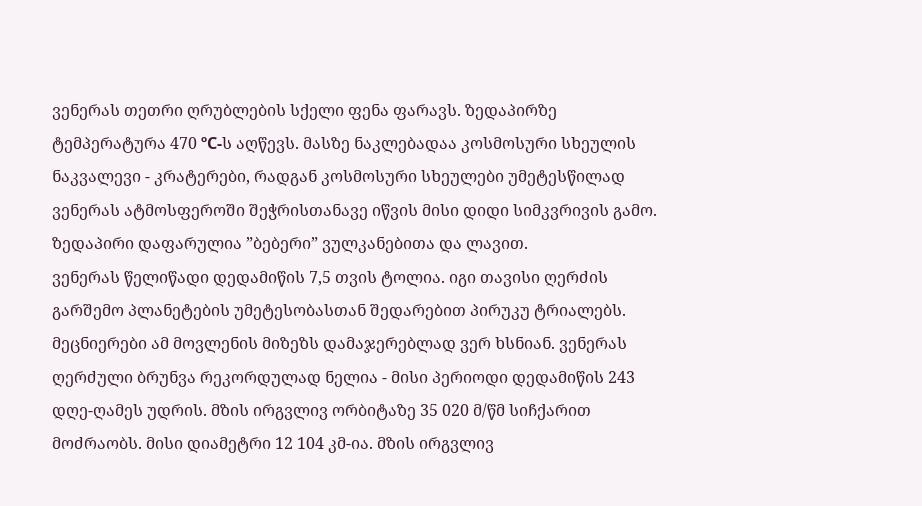ვენერას თეთრი ღრუბლების სქელი ფენა ფარავს. ზედაპირზე ტემპერატურა 470 ºC-ს აღწევს. მასზე ნაკლებადაა კოსმოსური სხეულის ნაკვალევი - კრატერები, რადგან კოსმოსური სხეულები უმეტესწილად ვენერას ატმოსფეროში შეჭრისთანავე იწვის მისი დიდი სიმკვრივის გამო. ზედაპირი დაფარულია ”ბებერი” ვულკანებითა და ლავით.
ვენერას წელიწადი დედამიწის 7,5 თვის ტოლია. იგი თავისი ღერძის გარშემო პლანეტების უმეტესობასთან შედარებით პირუკუ ტრიალებს. მეცნიერები ამ მოვლენის მიზეზს დამაჯერებლად ვერ ხსნიან. ვენერას ღერძული ბრუნვა რეკორდულად ნელია - მისი პერიოდი დედამიწის 243 დღე-ღამეს უდრის. მზის ირგვლივ ორბიტაზე 35 020 მ/წმ სიჩქარით მოძრაობს. მისი დიამეტრი 12 104 კმ-ია. მზის ირგვლივ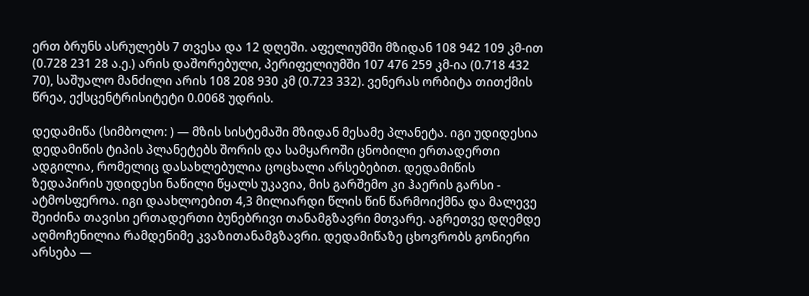ერთ ბრუნს ასრულებს 7 თვესა და 12 დღეში. აფელიუმში მზიდან 108 942 109 კმ-ით (0.728 231 28 ა.ე.) არის დაშორებული, პერიფელიუმში 107 476 259 კმ-ია (0.718 432 70), საშუალო მანძილი არის 108 208 930 კმ (0.723 332). ვენერას ორბიტა თითქმის წრეა, ექსცენტრისიტეტი 0.0068 უდრის.

დედამიწა (სიმბოლო: ) — მზის სისტემაში მზიდან მესამე პლანეტა. იგი უდიდესია დედამიწის ტიპის პლანეტებს შორის და სამყაროში ცნობილი ერთადერთი ადგილია, რომელიც დასახლებულია ცოცხალი არსებებით. დედამიწის ზედაპირის უდიდესი ნაწილი წყალს უკავია, მის გარშემო კი ჰაერის გარსი - ატმოსფეროა. იგი დაახლოებით 4,3 მილიარდი წლის წინ წარმოიქმნა და მალევე შეიძინა თავისი ერთადერთი ბუნებრივი თანამგზავრი მთვარე. აგრეთვე დღემდე აღმოჩენილია რამდენიმე კვაზითანამგზავრი. დედამიწაზე ცხოვრობს გონიერი არსება —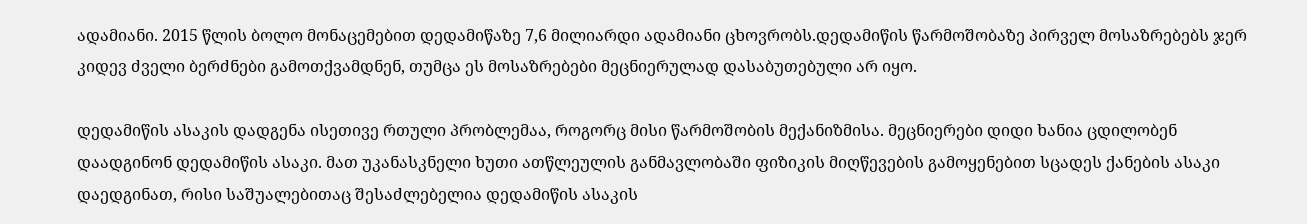ადამიანი. 2015 წლის ბოლო მონაცემებით დედამიწაზე 7,6 მილიარდი ადამიანი ცხოვრობს.დედამიწის წარმოშობაზე პირველ მოსაზრებებს ჯერ კიდევ ძველი ბერძნები გამოთქვამდნენ, თუმცა ეს მოსაზრებები მეცნიერულად დასაბუთებული არ იყო.

დედამიწის ასაკის დადგენა ისეთივე რთული პრობლემაა, როგორც მისი წარმოშობის მექანიზმისა. მეცნიერები დიდი ხანია ცდილობენ დაადგინონ დედამიწის ასაკი. მათ უკანასკნელი ხუთი ათწლეულის განმავლობაში ფიზიკის მიღწევების გამოყენებით სცადეს ქანების ასაკი დაედგინათ, რისი საშუალებითაც შესაძლებელია დედამიწის ასაკის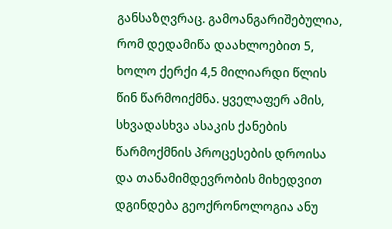განსაზღვრაც. გამოანგარიშებულია, რომ დედამიწა დაახლოებით 5, ხოლო ქერქი 4,5 მილიარდი წლის წინ წარმოიქმნა. ყველაფერ ამის, სხვადასხვა ასაკის ქანების წარმოქმნის პროცესების დროისა და თანამიმდევრობის მიხედვით დგინდება გეოქრონოლოგია ანუ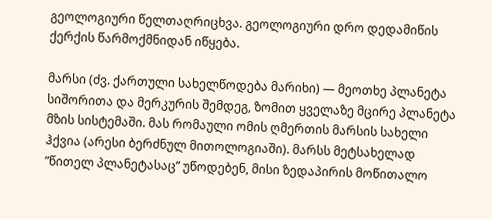გეოლოგიური წელთაღრიცხვა. გეოლოგიური დრო დედამიწის ქერქის წარმოქმნიდან იწყება.

მარსი (ძვ. ქართული სახელწოდება მარიხი) — მეოთხე პლანეტა სიშორითა და მერკურის შემდეგ, ზომით ყველაზე მცირე პლანეტა მზის სისტემაში. მას რომაული ომის ღმერთის მარსის სახელი ჰქვია (არესი ბერძნულ მითოლოგიაში). მარსს მეტსახელად ”წითელ პლანეტასაც” უწოდებენ, მისი ზედაპირის მოწითალო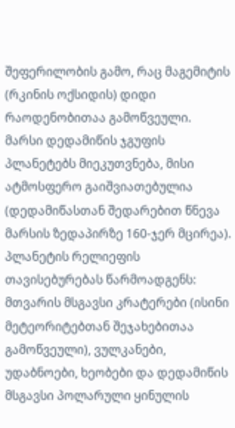შეფერილობის გამო, რაც მაგემიტის (რკინის ოქსიდის) დიდი რაოდენობითაა გამოწვეული.
მარსი დედამიწის ჯგუფის პლანეტებს მიეკუთვნება, მისი ატმოსფერო გაიშვიათებულია (დედამიწასთან შედარებით წნევა მარსის ზედაპირზე 160-ჯერ მცირეა). პლანეტის რელიეფის თავისებურებას წარმოადგენს: მთვარის მსგავსი კრატერები (ისინი მეტეორიტებთან შეჯახებითაა გამოწვეული), ვულკანები, უდაბნოები, ხეობები და დედამიწის მსგავსი პოლარული ყინულის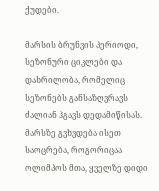ქუდები.

მარსის ბრუნვის პერიოდი, სეზონური ციკლები და დახრილობა, რომელიც სეზონებს განსაზღვრავს ძალიან ჰგავს დედამიწისას. მარსზე გვხვდება ისეთ საოცრება, როგორიცაა ოლიმპოს მთა, ყველზე დიდი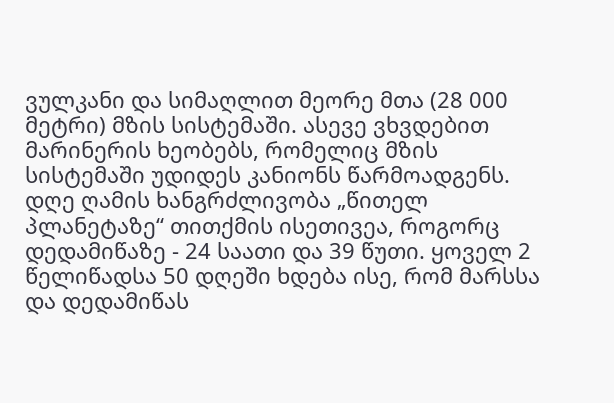ვულკანი და სიმაღლით მეორე მთა (28 000 მეტრი) მზის სისტემაში. ასევე ვხვდებით მარინერის ხეობებს, რომელიც მზის სისტემაში უდიდეს კანიონს წარმოადგენს. დღე ღამის ხანგრძლივობა „წითელ პლანეტაზე“ თითქმის ისეთივეა, როგორც დედამიწაზე - 24 საათი და 39 წუთი. ყოველ 2 წელიწადსა 50 დღეში ხდება ისე, რომ მარსსა და დედამიწას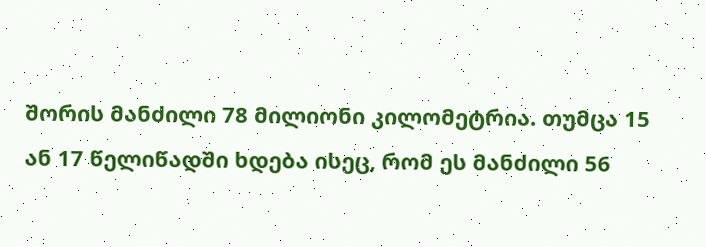შორის მანძილი 78 მილიონი კილომეტრია. თუმცა 15 ან 17 წელიწადში ხდება ისეც, რომ ეს მანძილი 56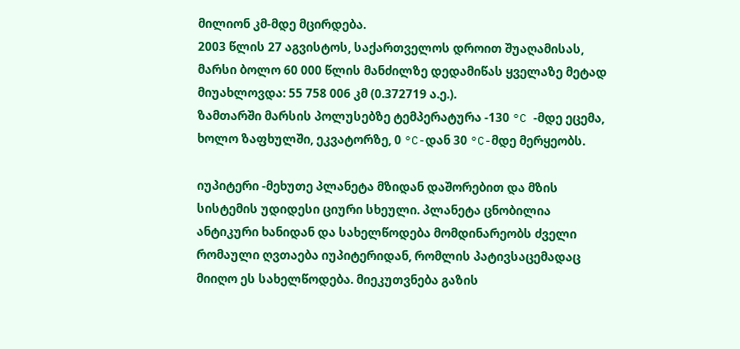მილიონ კმ-მდე მცირდება.
2003 წლის 27 აგვისტოს, საქართველოს დროით შუაღამისას, მარსი ბოლო 60 000 წლის მანძილზე დედამიწას ყველაზე მეტად მიუახლოვდა: 55 758 006 კმ (0.372719 ა.ე.).
ზამთარში მარსის პოლუსებზე ტემპერატურა -130 °C -მდე ეცემა, ხოლო ზაფხულში, ეკვატორზე, 0 °C-დან 30 °C-მდე მერყეობს.

იუპიტერი -მეხუთე პლანეტა მზიდან დაშორებით და მზის სისტემის უდიდესი ციური სხეული. პლანეტა ცნობილია ანტიკური ხანიდან და სახელწოდება მომდინარეობს ძველი რომაული ღვთაება იუპიტერიდან, რომლის პატივსაცემადაც მიიღო ეს სახელწოდება. მიეკუთვნება გაზის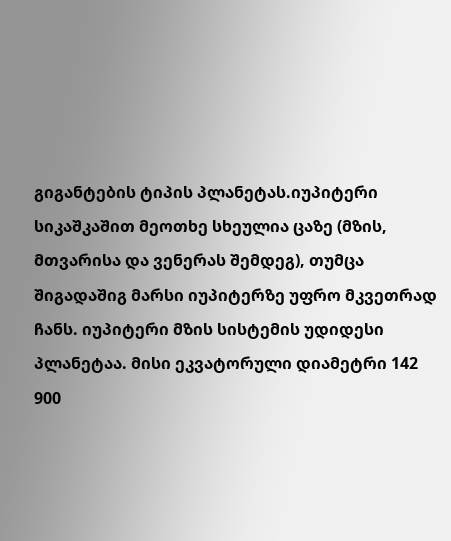გიგანტების ტიპის პლანეტას.იუპიტერი სიკაშკაშით მეოთხე სხეულია ცაზე (მზის, მთვარისა და ვენერას შემდეგ), თუმცა შიგადაშიგ მარსი იუპიტერზე უფრო მკვეთრად ჩანს. იუპიტერი მზის სისტემის უდიდესი პლანეტაა. მისი ეკვატორული დიამეტრი 142 900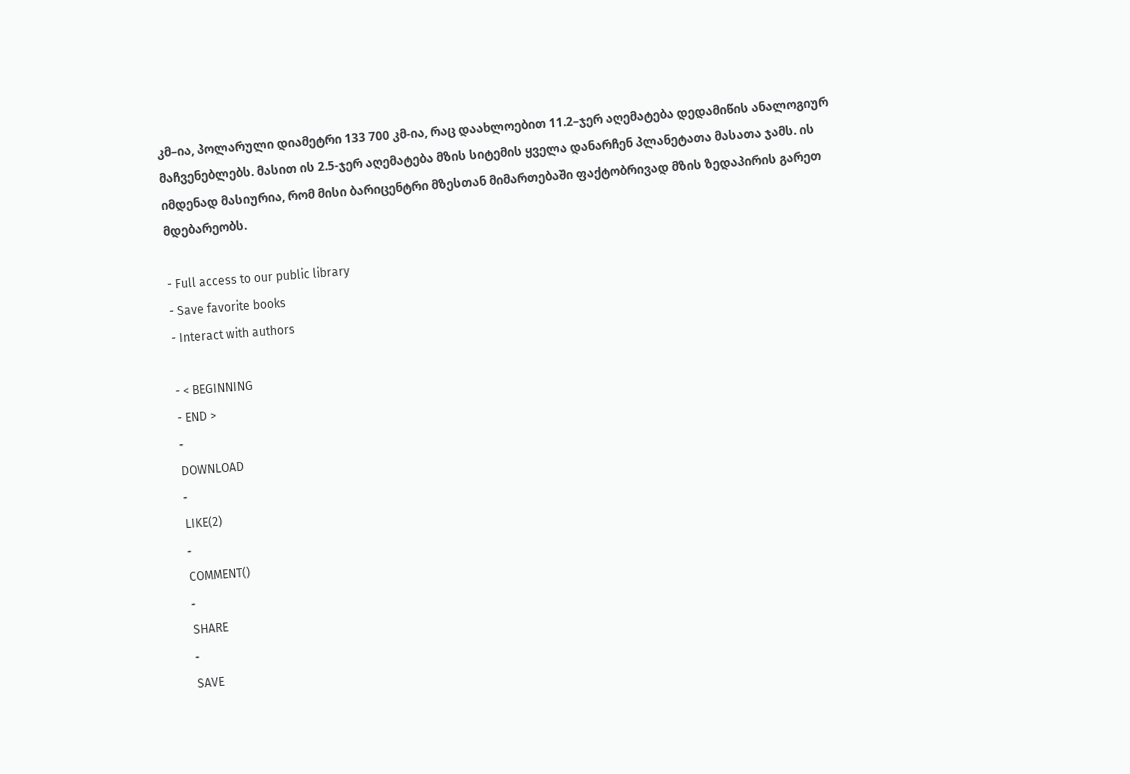კმ–ია, პოლარული დიამეტრი 133 700 კმ-ია, რაც დაახლოებით 11.2–ჯერ აღემატება დედამიწის ანალოგიურ მაჩვენებლებს. მასით ის 2.5-ჯერ აღემატება მზის სიტემის ყველა დანარჩენ პლანეტათა მასათა ჯამს. ის იმდენად მასიურია, რომ მისი ბარიცენტრი მზესთან მიმართებაში ფაქტობრივად მზის ზედაპირის გარეთ მდებარეობს.

- Full access to our public library
- Save favorite books
- Interact with authors

- < BEGINNING
- END >
-
DOWNLOAD
-
LIKE(2)
-
COMMENT()
-
SHARE
-
SAVE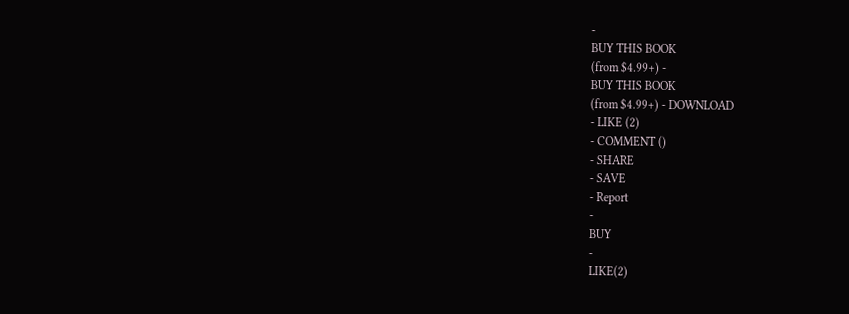-
BUY THIS BOOK
(from $4.99+) -
BUY THIS BOOK
(from $4.99+) - DOWNLOAD
- LIKE (2)
- COMMENT ()
- SHARE
- SAVE
- Report
-
BUY
-
LIKE(2)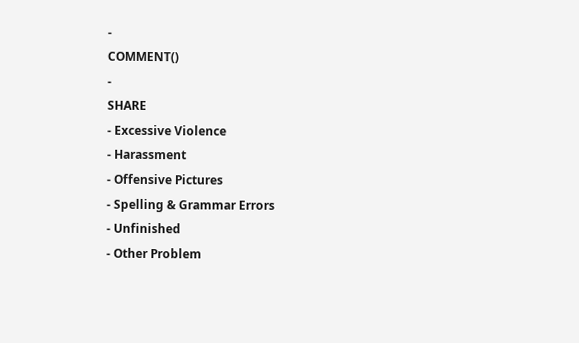-
COMMENT()
-
SHARE
- Excessive Violence
- Harassment
- Offensive Pictures
- Spelling & Grammar Errors
- Unfinished
- Other Problem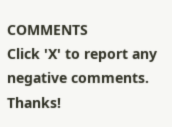COMMENTS
Click 'X' to report any negative comments. Thanks!